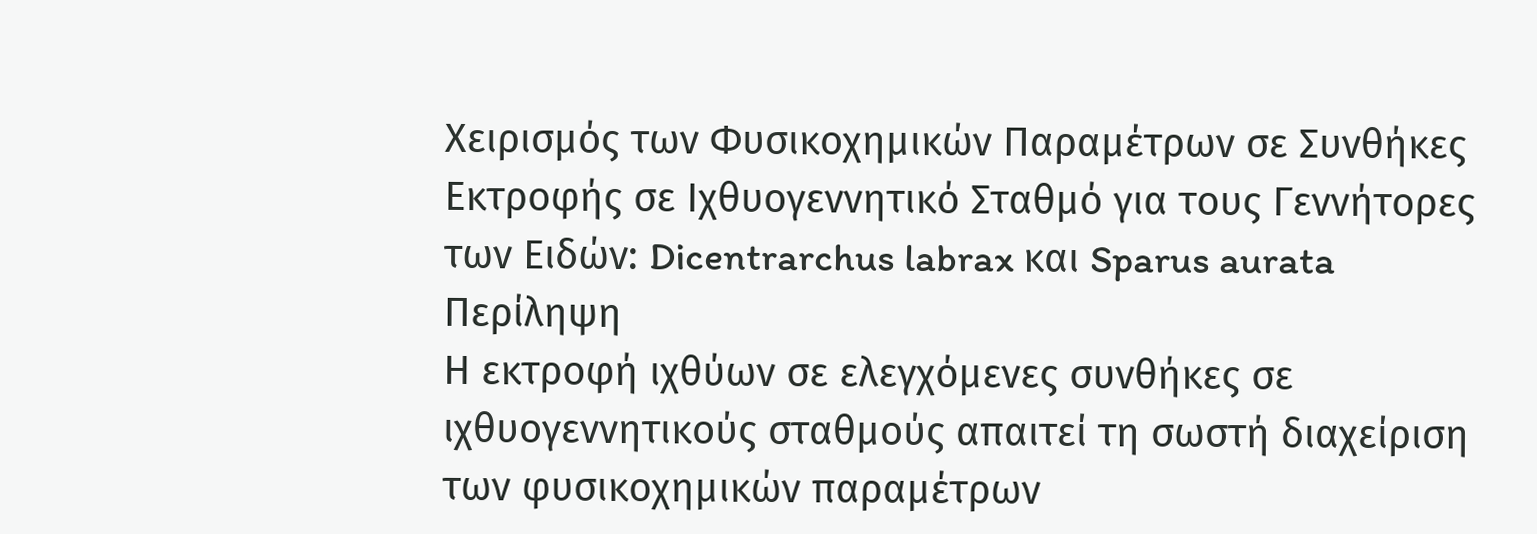Χειρισμός των Φυσικοχημικών Παραμέτρων σε Συνθήκες Εκτροφής σε Ιχθυογεννητικό Σταθμό για τους Γεννήτορες των Ειδών: Dicentrarchus labrax και Sparus aurata
Περίληψη
Η εκτροφή ιχθύων σε ελεγχόμενες συνθήκες σε ιχθυογεννητικούς σταθμούς απαιτεί τη σωστή διαχείριση των φυσικοχημικών παραμέτρων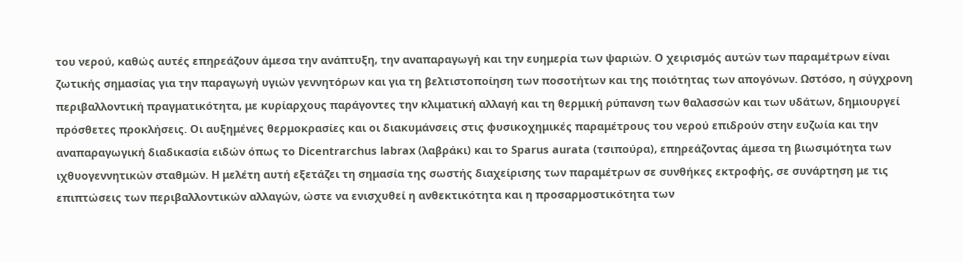του νερού, καθώς αυτές επηρεάζουν άμεσα την ανάπτυξη, την αναπαραγωγή και την ευημερία των ψαριών. Ο χειρισμός αυτών των παραμέτρων είναι ζωτικής σημασίας για την παραγωγή υγιών γεννητόρων και για τη βελτιστοποίηση των ποσοτήτων και της ποιότητας των απογόνων. Ωστόσο, η σύγχρονη περιβαλλοντική πραγματικότητα, με κυρίαρχους παράγοντες την κλιματική αλλαγή και τη θερμική ρύπανση των θαλασσών και των υδάτων, δημιουργεί πρόσθετες προκλήσεις. Οι αυξημένες θερμοκρασίες και οι διακυμάνσεις στις φυσικοχημικές παραμέτρους του νερού επιδρούν στην ευζωία και την αναπαραγωγική διαδικασία ειδών όπως το Dicentrarchus labrax (λαβράκι) και το Sparus aurata (τσιπούρα), επηρεάζοντας άμεσα τη βιωσιμότητα των ιχθυογεννητικών σταθμών. Η μελέτη αυτή εξετάζει τη σημασία της σωστής διαχείρισης των παραμέτρων σε συνθήκες εκτροφής, σε συνάρτηση με τις επιπτώσεις των περιβαλλοντικών αλλαγών, ώστε να ενισχυθεί η ανθεκτικότητα και η προσαρμοστικότητα των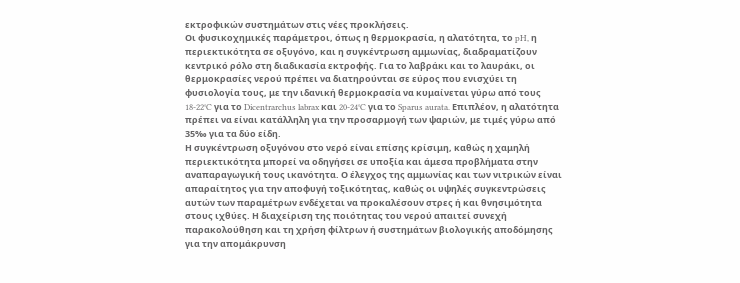εκτροφικών συστημάτων στις νέες προκλήσεις.
Οι φυσικοχημικές παράμετροι, όπως η θερμοκρασία, η αλατότητα, το pH, η περιεκτικότητα σε οξυγόνο, και η συγκέντρωση αμμωνίας, διαδραματίζουν κεντρικό ρόλο στη διαδικασία εκτροφής. Για το λαβράκι και το λαυράκι, οι θερμοκρασίες νερού πρέπει να διατηρούνται σε εύρος που ενισχύει τη φυσιολογία τους, με την ιδανική θερμοκρασία να κυμαίνεται γύρω από τους 18-22°C για το Dicentrarchus labrax και 20-24°C για το Sparus aurata. Επιπλέον, η αλατότητα πρέπει να είναι κατάλληλη για την προσαρμογή των ψαριών, με τιμές γύρω από 35‰ για τα δύο είδη.
Η συγκέντρωση οξυγόνου στο νερό είναι επίσης κρίσιμη, καθώς η χαμηλή περιεκτικότητα μπορεί να οδηγήσει σε υποξία και άμεσα προβλήματα στην αναπαραγωγική τους ικανότητα. Ο έλεγχος της αμμωνίας και των νιτρικών είναι απαραίτητος για την αποφυγή τοξικότητας, καθώς οι υψηλές συγκεντρώσεις αυτών των παραμέτρων ενδέχεται να προκαλέσουν στρες ή και θνησιμότητα στους ιχθύες. Η διαχείριση της ποιότητας του νερού απαιτεί συνεχή παρακολούθηση και τη χρήση φίλτρων ή συστημάτων βιολογικής αποδόμησης για την απομάκρυνση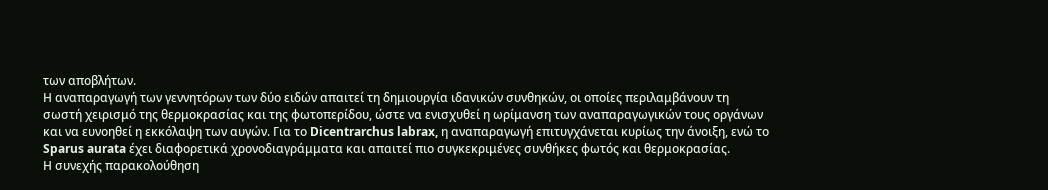των αποβλήτων.
Η αναπαραγωγή των γεννητόρων των δύο ειδών απαιτεί τη δημιουργία ιδανικών συνθηκών, οι οποίες περιλαμβάνουν τη σωστή χειρισμό της θερμοκρασίας και της φωτοπερίδου, ώστε να ενισχυθεί η ωρίμανση των αναπαραγωγικών τους οργάνων και να ευνοηθεί η εκκόλαψη των αυγών. Για το Dicentrarchus labrax, η αναπαραγωγή επιτυγχάνεται κυρίως την άνοιξη, ενώ το Sparus aurata έχει διαφορετικά χρονοδιαγράμματα και απαιτεί πιο συγκεκριμένες συνθήκες φωτός και θερμοκρασίας.
Η συνεχής παρακολούθηση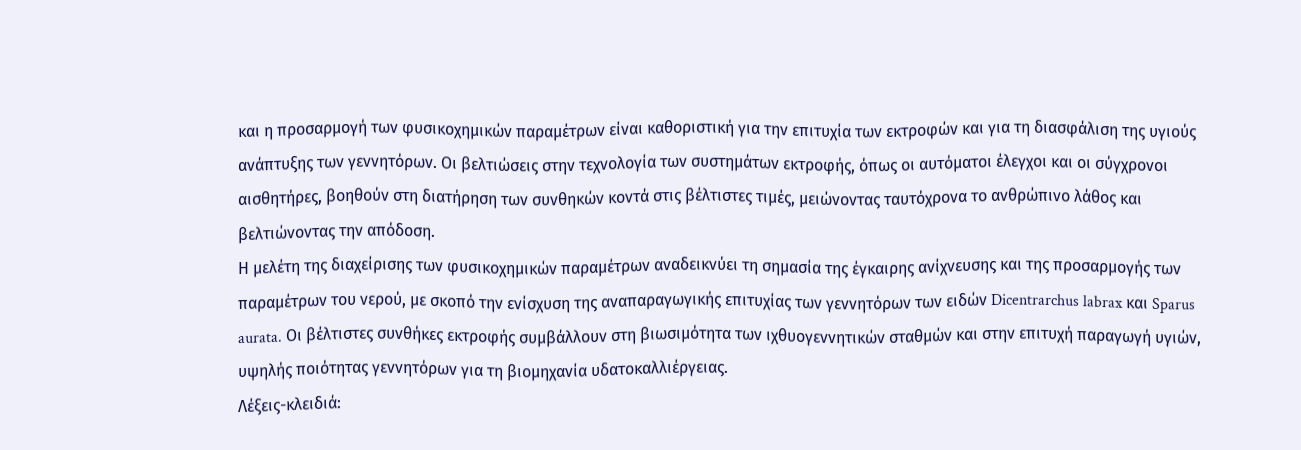και η προσαρμογή των φυσικοχημικών παραμέτρων είναι καθοριστική για την επιτυχία των εκτροφών και για τη διασφάλιση της υγιούς ανάπτυξης των γεννητόρων. Οι βελτιώσεις στην τεχνολογία των συστημάτων εκτροφής, όπως οι αυτόματοι έλεγχοι και οι σύγχρονοι αισθητήρες, βοηθούν στη διατήρηση των συνθηκών κοντά στις βέλτιστες τιμές, μειώνοντας ταυτόχρονα το ανθρώπινο λάθος και βελτιώνοντας την απόδοση.
Η μελέτη της διαχείρισης των φυσικοχημικών παραμέτρων αναδεικνύει τη σημασία της έγκαιρης ανίχνευσης και της προσαρμογής των παραμέτρων του νερού, με σκοπό την ενίσχυση της αναπαραγωγικής επιτυχίας των γεννητόρων των ειδών Dicentrarchus labrax και Sparus aurata. Οι βέλτιστες συνθήκες εκτροφής συμβάλλουν στη βιωσιμότητα των ιχθυογεννητικών σταθμών και στην επιτυχή παραγωγή υγιών, υψηλής ποιότητας γεννητόρων για τη βιομηχανία υδατοκαλλιέργειας.
Λέξεις-κλειδιά: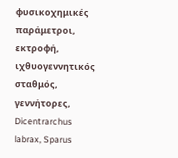φυσικοχημικές παράμετροι, εκτροφή, ιχθυογεννητικός σταθμός, γεννήτορες, Dicentrarchus labrax, Sparus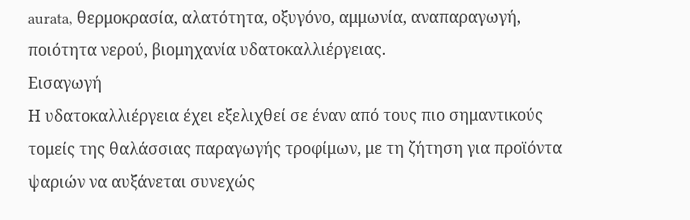aurata, θερμοκρασία, αλατότητα, οξυγόνο, αμμωνία, αναπαραγωγή, ποιότητα νερού, βιομηχανία υδατοκαλλιέργειας.
Εισαγωγή
Η υδατοκαλλιέργεια έχει εξελιχθεί σε έναν από τους πιο σημαντικούς τομείς της θαλάσσιας παραγωγής τροφίμων, με τη ζήτηση για προϊόντα ψαριών να αυξάνεται συνεχώς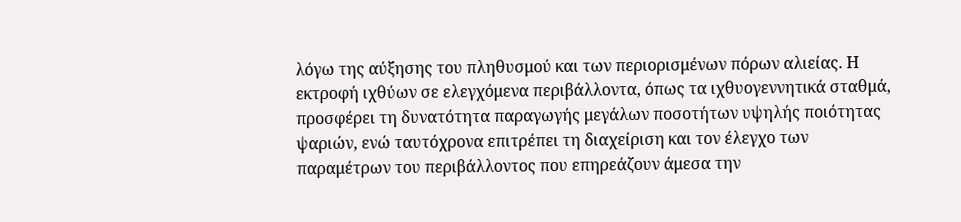λόγω της αύξησης του πληθυσμού και των περιορισμένων πόρων αλιείας. Η εκτροφή ιχθύων σε ελεγχόμενα περιβάλλοντα, όπως τα ιχθυογεννητικά σταθμά, προσφέρει τη δυνατότητα παραγωγής μεγάλων ποσοτήτων υψηλής ποιότητας ψαριών, ενώ ταυτόχρονα επιτρέπει τη διαχείριση και τον έλεγχο των παραμέτρων του περιβάλλοντος που επηρεάζουν άμεσα την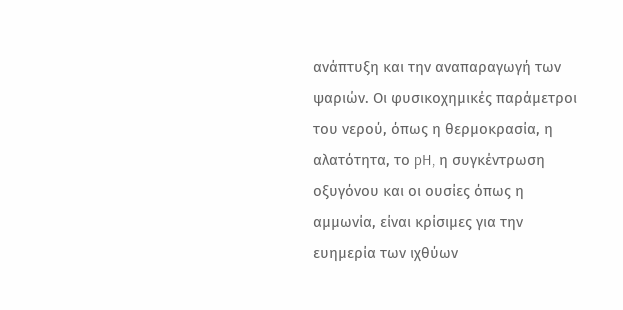ανάπτυξη και την αναπαραγωγή των ψαριών. Οι φυσικοχημικές παράμετροι του νερού, όπως η θερμοκρασία, η αλατότητα, το pH, η συγκέντρωση οξυγόνου και οι ουσίες όπως η αμμωνία, είναι κρίσιμες για την ευημερία των ιχθύων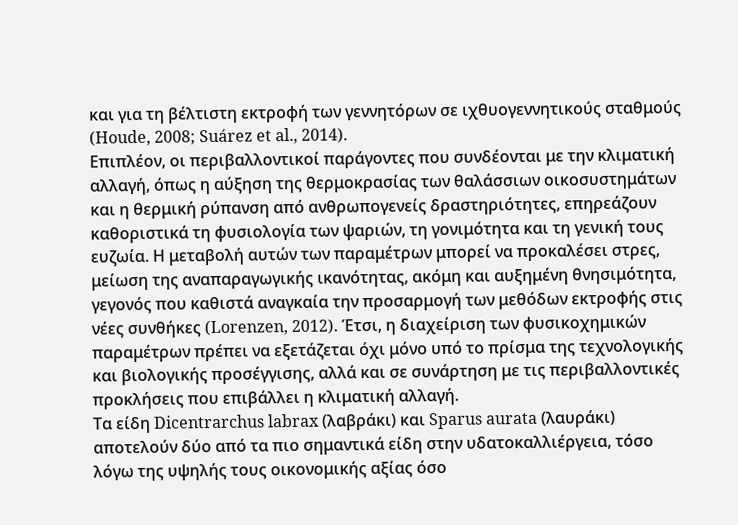και για τη βέλτιστη εκτροφή των γεννητόρων σε ιχθυογεννητικούς σταθμούς (Houde, 2008; Suárez et al., 2014).
Επιπλέον, οι περιβαλλοντικοί παράγοντες που συνδέονται με την κλιματική αλλαγή, όπως η αύξηση της θερμοκρασίας των θαλάσσιων οικοσυστημάτων και η θερμική ρύπανση από ανθρωπογενείς δραστηριότητες, επηρεάζουν καθοριστικά τη φυσιολογία των ψαριών, τη γονιμότητα και τη γενική τους ευζωία. Η μεταβολή αυτών των παραμέτρων μπορεί να προκαλέσει στρες, μείωση της αναπαραγωγικής ικανότητας, ακόμη και αυξημένη θνησιμότητα, γεγονός που καθιστά αναγκαία την προσαρμογή των μεθόδων εκτροφής στις νέες συνθήκες (Lorenzen, 2012). Έτσι, η διαχείριση των φυσικοχημικών παραμέτρων πρέπει να εξετάζεται όχι μόνο υπό το πρίσμα της τεχνολογικής και βιολογικής προσέγγισης, αλλά και σε συνάρτηση με τις περιβαλλοντικές προκλήσεις που επιβάλλει η κλιματική αλλαγή.
Τα είδη Dicentrarchus labrax (λαβράκι) και Sparus aurata (λαυράκι) αποτελούν δύο από τα πιο σημαντικά είδη στην υδατοκαλλιέργεια, τόσο λόγω της υψηλής τους οικονομικής αξίας όσο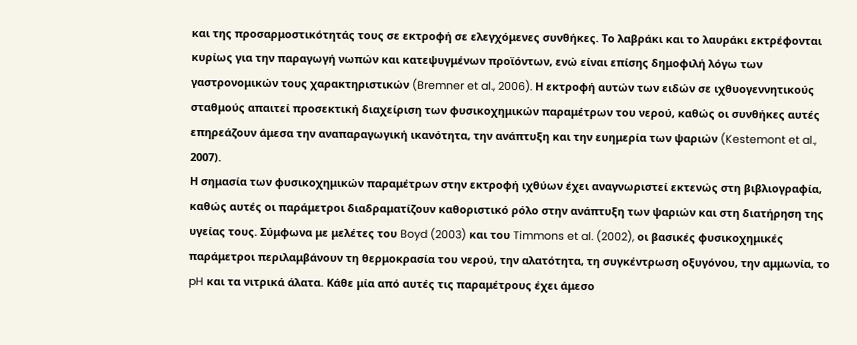και της προσαρμοστικότητάς τους σε εκτροφή σε ελεγχόμενες συνθήκες. Το λαβράκι και το λαυράκι εκτρέφονται κυρίως για την παραγωγή νωπών και κατεψυγμένων προϊόντων, ενώ είναι επίσης δημοφιλή λόγω των γαστρονομικών τους χαρακτηριστικών (Bremner et al., 2006). Η εκτροφή αυτών των ειδών σε ιχθυογεννητικούς σταθμούς απαιτεί προσεκτική διαχείριση των φυσικοχημικών παραμέτρων του νερού, καθώς οι συνθήκες αυτές επηρεάζουν άμεσα την αναπαραγωγική ικανότητα, την ανάπτυξη και την ευημερία των ψαριών (Kestemont et al., 2007).
Η σημασία των φυσικοχημικών παραμέτρων στην εκτροφή ιχθύων έχει αναγνωριστεί εκτενώς στη βιβλιογραφία, καθώς αυτές οι παράμετροι διαδραματίζουν καθοριστικό ρόλο στην ανάπτυξη των ψαριών και στη διατήρηση της υγείας τους. Σύμφωνα με μελέτες του Boyd (2003) και του Timmons et al. (2002), οι βασικές φυσικοχημικές παράμετροι περιλαμβάνουν τη θερμοκρασία του νερού, την αλατότητα, τη συγκέντρωση οξυγόνου, την αμμωνία, το pH και τα νιτρικά άλατα. Κάθε μία από αυτές τις παραμέτρους έχει άμεσο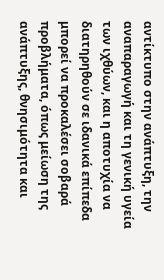αντίκτυπο στην ανάπτυξη, την αναπαραγωγή και τη γενική υγεία των ιχθύων, και η αποτυχία να διατηρηθούν σε ιδανικά επίπεδα μπορεί να προκαλέσει σοβαρά προβλήματα, όπως μείωση της ανάπτυξης, θνησιμότητα και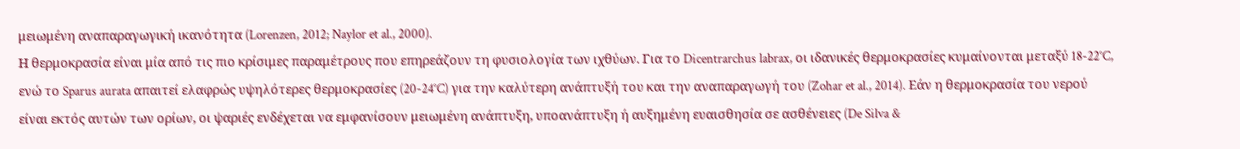μειωμένη αναπαραγωγική ικανότητα (Lorenzen, 2012; Naylor et al., 2000).
Η θερμοκρασία είναι μία από τις πιο κρίσιμες παραμέτρους που επηρεάζουν τη φυσιολογία των ιχθύων. Για το Dicentrarchus labrax, οι ιδανικές θερμοκρασίες κυμαίνονται μεταξύ 18-22°C, ενώ το Sparus aurata απαιτεί ελαφρώς υψηλότερες θερμοκρασίες (20-24°C) για την καλύτερη ανάπτυξή του και την αναπαραγωγή του (Zohar et al., 2014). Εάν η θερμοκρασία του νερού είναι εκτός αυτών των ορίων, οι ψαριές ενδέχεται να εμφανίσουν μειωμένη ανάπτυξη, υποανάπτυξη ή αυξημένη ευαισθησία σε ασθένειες (De Silva &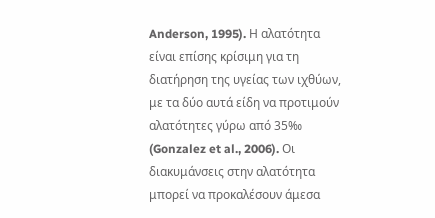Anderson, 1995). Η αλατότητα είναι επίσης κρίσιμη για τη διατήρηση της υγείας των ιχθύων, με τα δύο αυτά είδη να προτιμούν αλατότητες γύρω από 35‰ (Gonzalez et al., 2006). Οι διακυμάνσεις στην αλατότητα μπορεί να προκαλέσουν άμεσα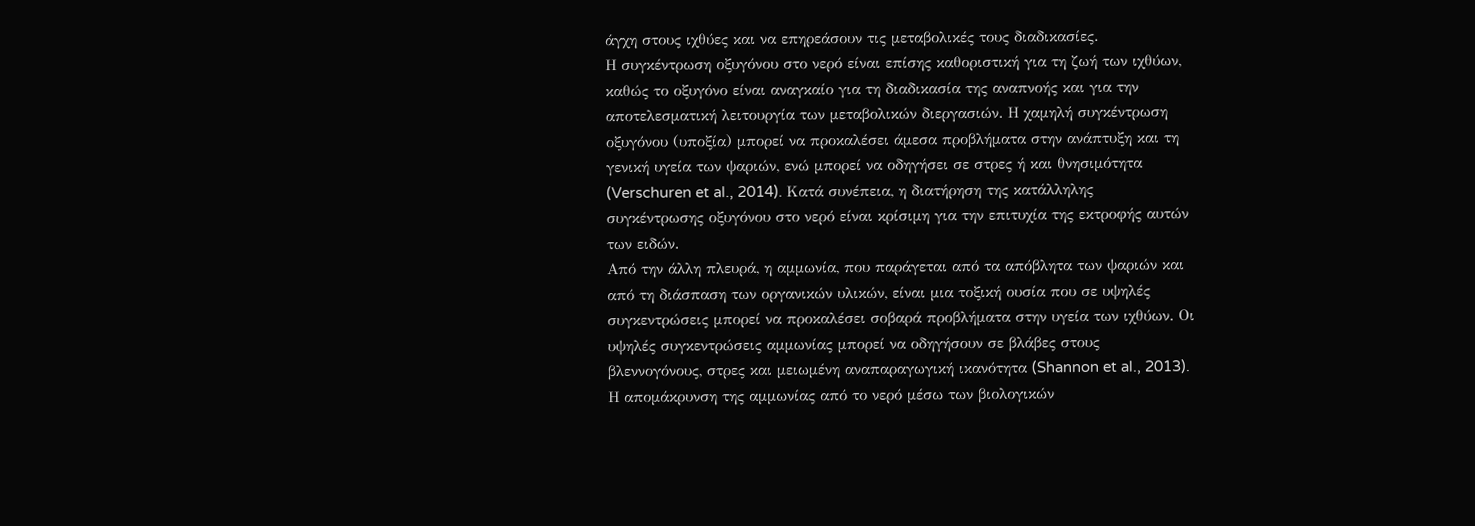άγχη στους ιχθύες και να επηρεάσουν τις μεταβολικές τους διαδικασίες.
Η συγκέντρωση οξυγόνου στο νερό είναι επίσης καθοριστική για τη ζωή των ιχθύων, καθώς το οξυγόνο είναι αναγκαίο για τη διαδικασία της αναπνοής και για την αποτελεσματική λειτουργία των μεταβολικών διεργασιών. Η χαμηλή συγκέντρωση οξυγόνου (υποξία) μπορεί να προκαλέσει άμεσα προβλήματα στην ανάπτυξη και τη γενική υγεία των ψαριών, ενώ μπορεί να οδηγήσει σε στρες ή και θνησιμότητα (Verschuren et al., 2014). Κατά συνέπεια, η διατήρηση της κατάλληλης συγκέντρωσης οξυγόνου στο νερό είναι κρίσιμη για την επιτυχία της εκτροφής αυτών των ειδών.
Από την άλλη πλευρά, η αμμωνία, που παράγεται από τα απόβλητα των ψαριών και από τη διάσπαση των οργανικών υλικών, είναι μια τοξική ουσία που σε υψηλές συγκεντρώσεις μπορεί να προκαλέσει σοβαρά προβλήματα στην υγεία των ιχθύων. Οι υψηλές συγκεντρώσεις αμμωνίας μπορεί να οδηγήσουν σε βλάβες στους βλεννογόνους, στρες και μειωμένη αναπαραγωγική ικανότητα (Shannon et al., 2013). Η απομάκρυνση της αμμωνίας από το νερό μέσω των βιολογικών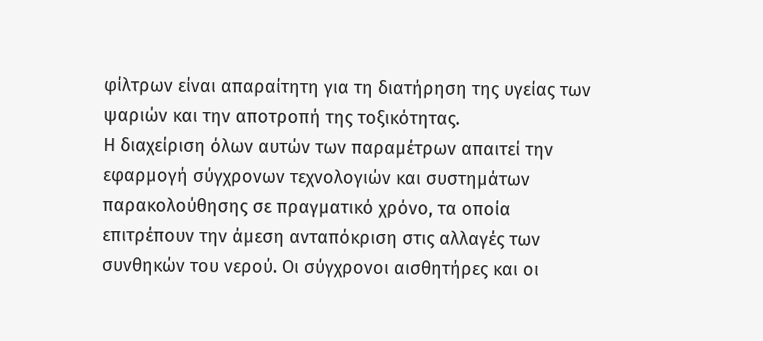φίλτρων είναι απαραίτητη για τη διατήρηση της υγείας των ψαριών και την αποτροπή της τοξικότητας.
Η διαχείριση όλων αυτών των παραμέτρων απαιτεί την εφαρμογή σύγχρονων τεχνολογιών και συστημάτων παρακολούθησης σε πραγματικό χρόνο, τα οποία επιτρέπουν την άμεση ανταπόκριση στις αλλαγές των συνθηκών του νερού. Οι σύγχρονοι αισθητήρες και οι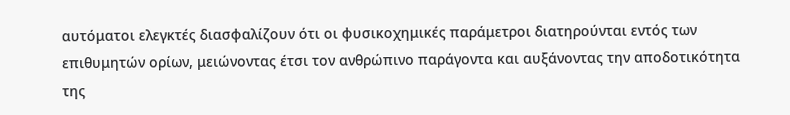αυτόματοι ελεγκτές διασφαλίζουν ότι οι φυσικοχημικές παράμετροι διατηρούνται εντός των επιθυμητών ορίων, μειώνοντας έτσι τον ανθρώπινο παράγοντα και αυξάνοντας την αποδοτικότητα της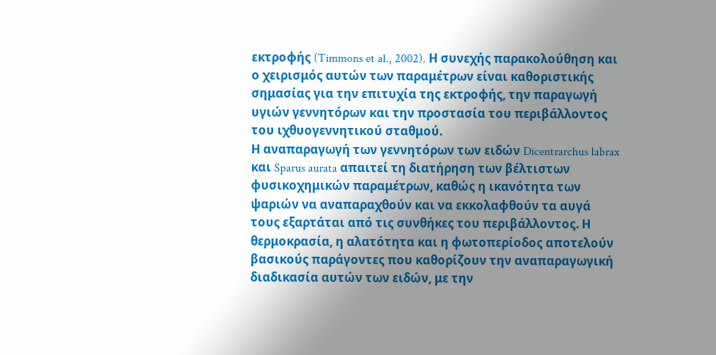εκτροφής (Timmons et al., 2002). Η συνεχής παρακολούθηση και ο χειρισμός αυτών των παραμέτρων είναι καθοριστικής σημασίας για την επιτυχία της εκτροφής, την παραγωγή υγιών γεννητόρων και την προστασία του περιβάλλοντος του ιχθυογεννητικού σταθμού.
Η αναπαραγωγή των γεννητόρων των ειδών Dicentrarchus labrax και Sparus aurata απαιτεί τη διατήρηση των βέλτιστων φυσικοχημικών παραμέτρων, καθώς η ικανότητα των ψαριών να αναπαραχθούν και να εκκολαφθούν τα αυγά τους εξαρτάται από τις συνθήκες του περιβάλλοντος. Η θερμοκρασία, η αλατότητα και η φωτοπερίοδος αποτελούν βασικούς παράγοντες που καθορίζουν την αναπαραγωγική διαδικασία αυτών των ειδών, με την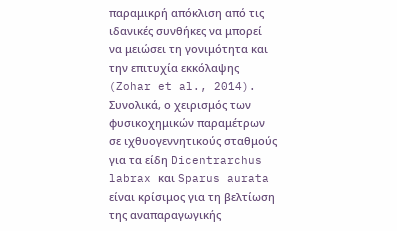παραμικρή απόκλιση από τις ιδανικές συνθήκες να μπορεί να μειώσει τη γονιμότητα και την επιτυχία εκκόλαψης (Zohar et al., 2014).
Συνολικά, ο χειρισμός των φυσικοχημικών παραμέτρων σε ιχθυογεννητικούς σταθμούς για τα είδη Dicentrarchus labrax και Sparus aurata είναι κρίσιμος για τη βελτίωση της αναπαραγωγικής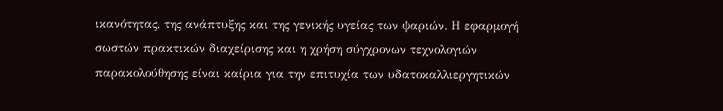ικανότητας, της ανάπτυξης και της γενικής υγείας των ψαριών. Η εφαρμογή σωστών πρακτικών διαχείρισης και η χρήση σύγχρονων τεχνολογιών παρακολούθησης είναι καίρια για την επιτυχία των υδατοκαλλιεργητικών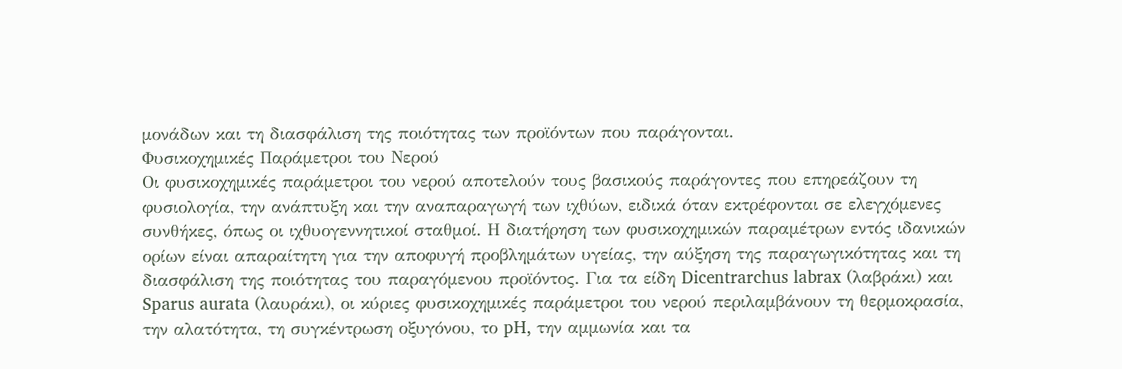μονάδων και τη διασφάλιση της ποιότητας των προϊόντων που παράγονται.
Φυσικοχημικές Παράμετροι του Νερού
Οι φυσικοχημικές παράμετροι του νερού αποτελούν τους βασικούς παράγοντες που επηρεάζουν τη φυσιολογία, την ανάπτυξη και την αναπαραγωγή των ιχθύων, ειδικά όταν εκτρέφονται σε ελεγχόμενες συνθήκες, όπως οι ιχθυογεννητικοί σταθμοί. Η διατήρηση των φυσικοχημικών παραμέτρων εντός ιδανικών ορίων είναι απαραίτητη για την αποφυγή προβλημάτων υγείας, την αύξηση της παραγωγικότητας και τη διασφάλιση της ποιότητας του παραγόμενου προϊόντος. Για τα είδη Dicentrarchus labrax (λαβράκι) και Sparus aurata (λαυράκι), οι κύριες φυσικοχημικές παράμετροι του νερού περιλαμβάνουν τη θερμοκρασία, την αλατότητα, τη συγκέντρωση οξυγόνου, το pH, την αμμωνία και τα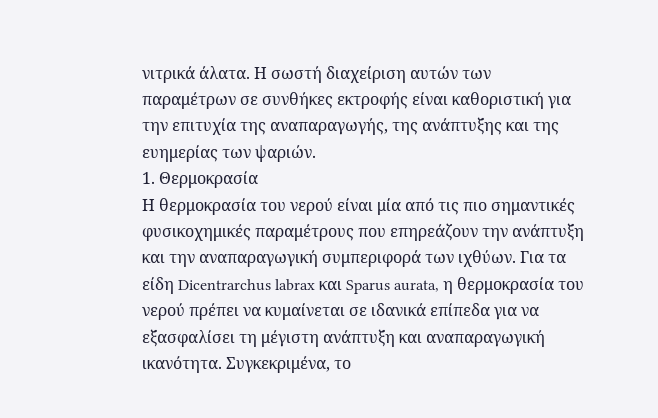νιτρικά άλατα. Η σωστή διαχείριση αυτών των παραμέτρων σε συνθήκες εκτροφής είναι καθοριστική για την επιτυχία της αναπαραγωγής, της ανάπτυξης και της ευημερίας των ψαριών.
1. Θερμοκρασία
Η θερμοκρασία του νερού είναι μία από τις πιο σημαντικές φυσικοχημικές παραμέτρους που επηρεάζουν την ανάπτυξη και την αναπαραγωγική συμπεριφορά των ιχθύων. Για τα είδη Dicentrarchus labrax και Sparus aurata, η θερμοκρασία του νερού πρέπει να κυμαίνεται σε ιδανικά επίπεδα για να εξασφαλίσει τη μέγιστη ανάπτυξη και αναπαραγωγική ικανότητα. Συγκεκριμένα, το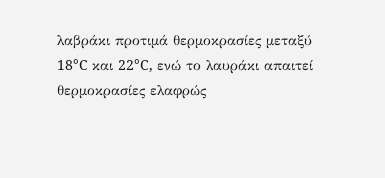λαβράκι προτιμά θερμοκρασίες μεταξύ 18°C και 22°C, ενώ το λαυράκι απαιτεί θερμοκρασίες ελαφρώς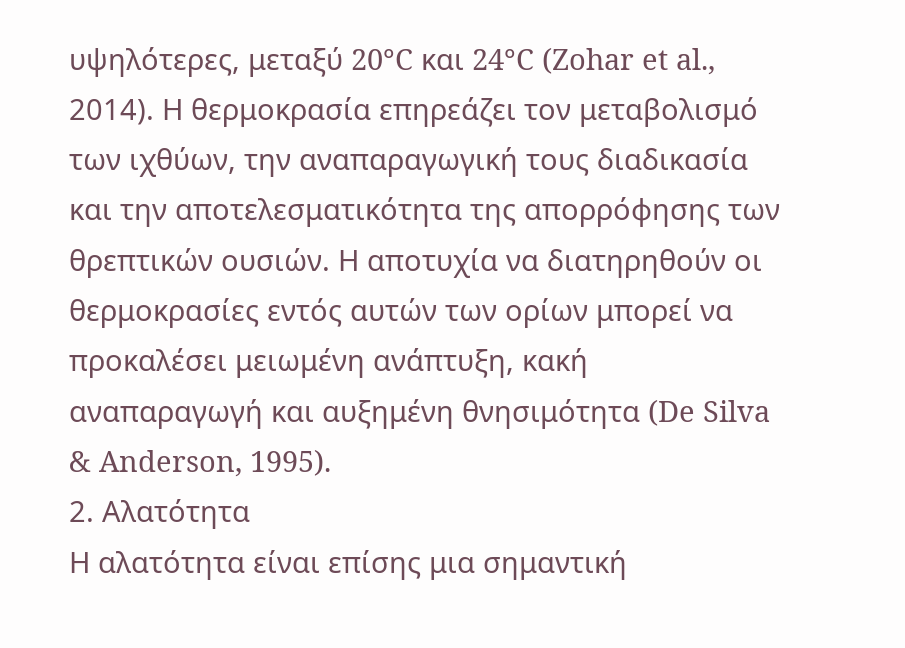υψηλότερες, μεταξύ 20°C και 24°C (Zohar et al., 2014). Η θερμοκρασία επηρεάζει τον μεταβολισμό των ιχθύων, την αναπαραγωγική τους διαδικασία και την αποτελεσματικότητα της απορρόφησης των θρεπτικών ουσιών. Η αποτυχία να διατηρηθούν οι θερμοκρασίες εντός αυτών των ορίων μπορεί να προκαλέσει μειωμένη ανάπτυξη, κακή αναπαραγωγή και αυξημένη θνησιμότητα (De Silva & Anderson, 1995).
2. Αλατότητα
Η αλατότητα είναι επίσης μια σημαντική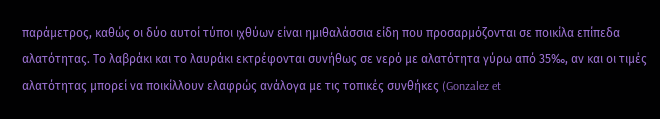παράμετρος, καθώς οι δύο αυτοί τύποι ιχθύων είναι ημιθαλάσσια είδη που προσαρμόζονται σε ποικίλα επίπεδα αλατότητας. Το λαβράκι και το λαυράκι εκτρέφονται συνήθως σε νερό με αλατότητα γύρω από 35‰, αν και οι τιμές αλατότητας μπορεί να ποικίλλουν ελαφρώς ανάλογα με τις τοπικές συνθήκες (Gonzalez et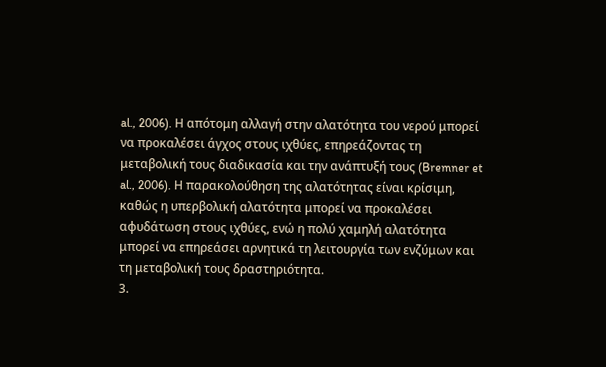al., 2006). Η απότομη αλλαγή στην αλατότητα του νερού μπορεί να προκαλέσει άγχος στους ιχθύες, επηρεάζοντας τη μεταβολική τους διαδικασία και την ανάπτυξή τους (Bremner et al., 2006). Η παρακολούθηση της αλατότητας είναι κρίσιμη, καθώς η υπερβολική αλατότητα μπορεί να προκαλέσει αφυδάτωση στους ιχθύες, ενώ η πολύ χαμηλή αλατότητα μπορεί να επηρεάσει αρνητικά τη λειτουργία των ενζύμων και τη μεταβολική τους δραστηριότητα.
3.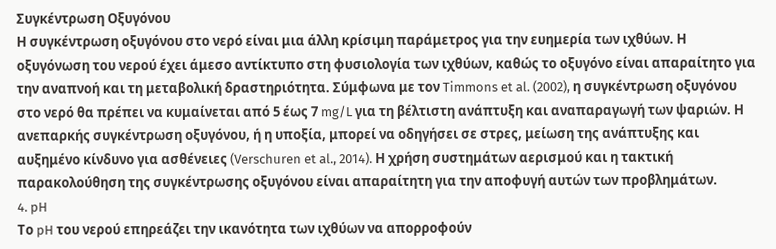Συγκέντρωση Οξυγόνου
Η συγκέντρωση οξυγόνου στο νερό είναι μια άλλη κρίσιμη παράμετρος για την ευημερία των ιχθύων. Η οξυγόνωση του νερού έχει άμεσο αντίκτυπο στη φυσιολογία των ιχθύων, καθώς το οξυγόνο είναι απαραίτητο για την αναπνοή και τη μεταβολική δραστηριότητα. Σύμφωνα με τον Timmons et al. (2002), η συγκέντρωση οξυγόνου στο νερό θα πρέπει να κυμαίνεται από 5 έως 7 mg/L για τη βέλτιστη ανάπτυξη και αναπαραγωγή των ψαριών. Η ανεπαρκής συγκέντρωση οξυγόνου, ή η υποξία, μπορεί να οδηγήσει σε στρες, μείωση της ανάπτυξης και αυξημένο κίνδυνο για ασθένειες (Verschuren et al., 2014). Η χρήση συστημάτων αερισμού και η τακτική παρακολούθηση της συγκέντρωσης οξυγόνου είναι απαραίτητη για την αποφυγή αυτών των προβλημάτων.
4. pH
Το pH του νερού επηρεάζει την ικανότητα των ιχθύων να απορροφούν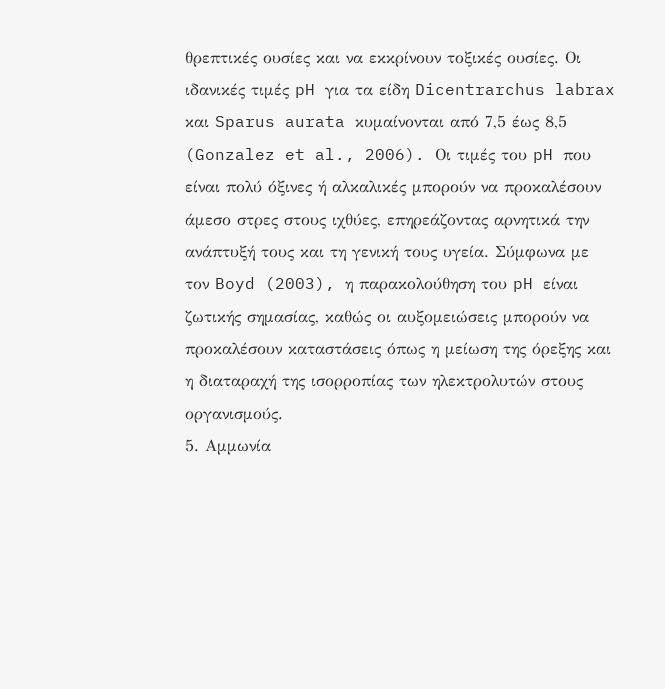θρεπτικές ουσίες και να εκκρίνουν τοξικές ουσίες. Οι ιδανικές τιμές pH για τα είδη Dicentrarchus labrax και Sparus aurata κυμαίνονται από 7,5 έως 8,5 (Gonzalez et al., 2006). Οι τιμές του pH που είναι πολύ όξινες ή αλκαλικές μπορούν να προκαλέσουν άμεσο στρες στους ιχθύες, επηρεάζοντας αρνητικά την ανάπτυξή τους και τη γενική τους υγεία. Σύμφωνα με τον Boyd (2003), η παρακολούθηση του pH είναι ζωτικής σημασίας, καθώς οι αυξομειώσεις μπορούν να προκαλέσουν καταστάσεις όπως η μείωση της όρεξης και η διαταραχή της ισορροπίας των ηλεκτρολυτών στους οργανισμούς.
5. Αμμωνία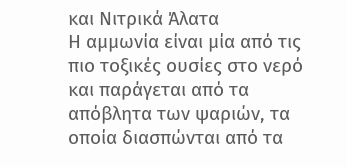και Νιτρικά Άλατα
Η αμμωνία είναι μία από τις πιο τοξικές ουσίες στο νερό και παράγεται από τα απόβλητα των ψαριών, τα οποία διασπώνται από τα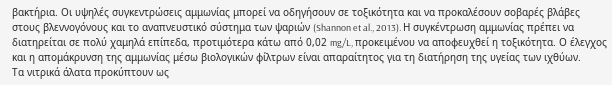βακτήρια. Οι υψηλές συγκεντρώσεις αμμωνίας μπορεί να οδηγήσουν σε τοξικότητα και να προκαλέσουν σοβαρές βλάβες στους βλεννογόνους και το αναπνευστικό σύστημα των ψαριών (Shannon et al., 2013). Η συγκέντρωση αμμωνίας πρέπει να διατηρείται σε πολύ χαμηλά επίπεδα, προτιμότερα κάτω από 0,02 mg/L, προκειμένου να αποφευχθεί η τοξικότητα. Ο έλεγχος και η απομάκρυνση της αμμωνίας μέσω βιολογικών φίλτρων είναι απαραίτητος για τη διατήρηση της υγείας των ιχθύων.
Τα νιτρικά άλατα προκύπτουν ως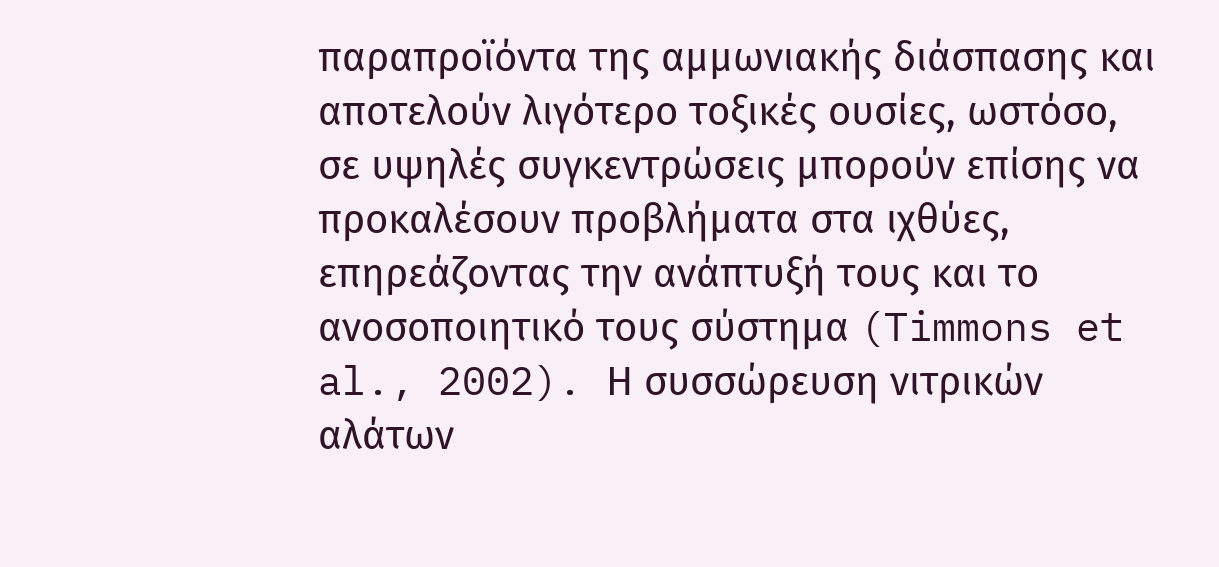παραπροϊόντα της αμμωνιακής διάσπασης και αποτελούν λιγότερο τοξικές ουσίες, ωστόσο, σε υψηλές συγκεντρώσεις μπορούν επίσης να προκαλέσουν προβλήματα στα ιχθύες, επηρεάζοντας την ανάπτυξή τους και το ανοσοποιητικό τους σύστημα (Timmons et al., 2002). Η συσσώρευση νιτρικών αλάτων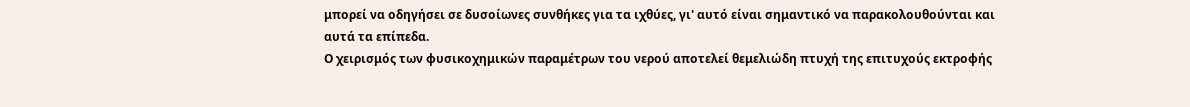μπορεί να οδηγήσει σε δυσοίωνες συνθήκες για τα ιχθύες, γι' αυτό είναι σημαντικό να παρακολουθούνται και αυτά τα επίπεδα.
Ο χειρισμός των φυσικοχημικών παραμέτρων του νερού αποτελεί θεμελιώδη πτυχή της επιτυχούς εκτροφής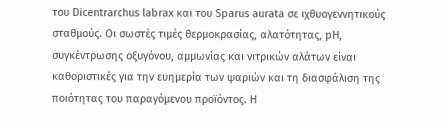του Dicentrarchus labrax και του Sparus aurata σε ιχθυογεννητικούς σταθμούς. Οι σωστές τιμές θερμοκρασίας, αλατότητας, pH, συγκέντρωσης οξυγόνου, αμμωνίας και νιτρικών αλάτων είναι καθοριστικές για την ευημερία των ψαριών και τη διασφάλιση της ποιότητας του παραγόμενου προϊόντος. Η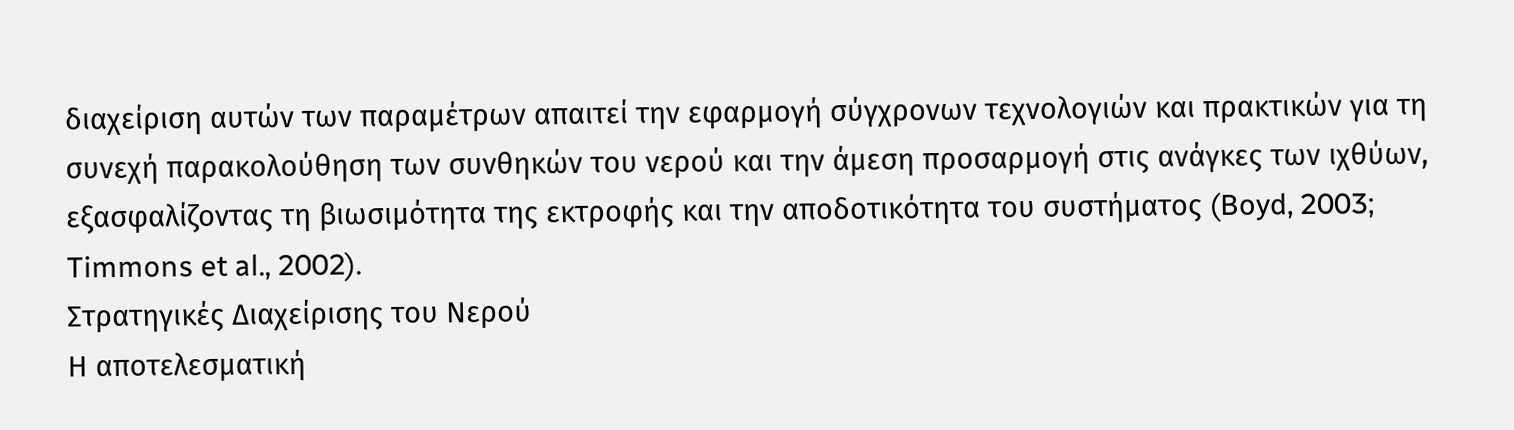διαχείριση αυτών των παραμέτρων απαιτεί την εφαρμογή σύγχρονων τεχνολογιών και πρακτικών για τη συνεχή παρακολούθηση των συνθηκών του νερού και την άμεση προσαρμογή στις ανάγκες των ιχθύων, εξασφαλίζοντας τη βιωσιμότητα της εκτροφής και την αποδοτικότητα του συστήματος (Boyd, 2003; Timmons et al., 2002).
Στρατηγικές Διαχείρισης του Νερού
Η αποτελεσματική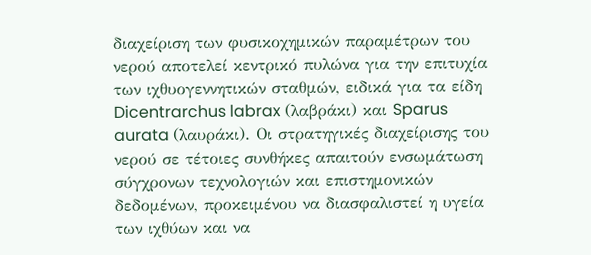διαχείριση των φυσικοχημικών παραμέτρων του νερού αποτελεί κεντρικό πυλώνα για την επιτυχία των ιχθυογεννητικών σταθμών, ειδικά για τα είδη Dicentrarchus labrax (λαβράκι) και Sparus aurata (λαυράκι). Οι στρατηγικές διαχείρισης του νερού σε τέτοιες συνθήκες απαιτούν ενσωμάτωση σύγχρονων τεχνολογιών και επιστημονικών δεδομένων, προκειμένου να διασφαλιστεί η υγεία των ιχθύων και να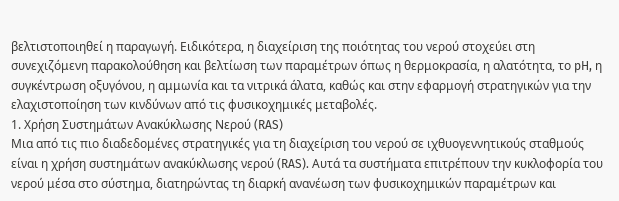βελτιστοποιηθεί η παραγωγή. Ειδικότερα, η διαχείριση της ποιότητας του νερού στοχεύει στη συνεχιζόμενη παρακολούθηση και βελτίωση των παραμέτρων όπως η θερμοκρασία, η αλατότητα, το pH, η συγκέντρωση οξυγόνου, η αμμωνία και τα νιτρικά άλατα, καθώς και στην εφαρμογή στρατηγικών για την ελαχιστοποίηση των κινδύνων από τις φυσικοχημικές μεταβολές.
1. Χρήση Συστημάτων Ανακύκλωσης Νερού (RAS)
Μια από τις πιο διαδεδομένες στρατηγικές για τη διαχείριση του νερού σε ιχθυογεννητικούς σταθμούς είναι η χρήση συστημάτων ανακύκλωσης νερού (RAS). Αυτά τα συστήματα επιτρέπουν την κυκλοφορία του νερού μέσα στο σύστημα, διατηρώντας τη διαρκή ανανέωση των φυσικοχημικών παραμέτρων και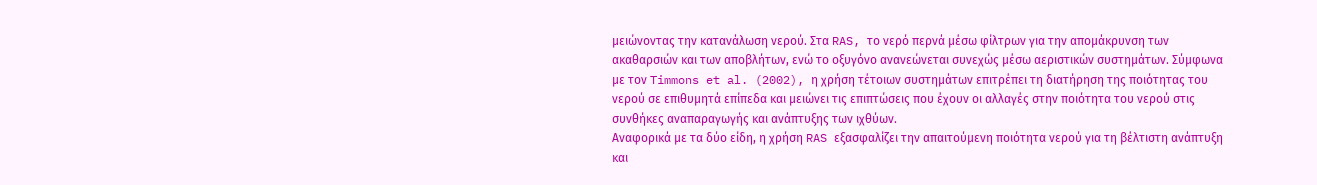μειώνοντας την κατανάλωση νερού. Στα RAS, το νερό περνά μέσω φίλτρων για την απομάκρυνση των ακαθαρσιών και των αποβλήτων, ενώ το οξυγόνο ανανεώνεται συνεχώς μέσω αεριστικών συστημάτων. Σύμφωνα με τον Timmons et al. (2002), η χρήση τέτοιων συστημάτων επιτρέπει τη διατήρηση της ποιότητας του νερού σε επιθυμητά επίπεδα και μειώνει τις επιπτώσεις που έχουν οι αλλαγές στην ποιότητα του νερού στις συνθήκες αναπαραγωγής και ανάπτυξης των ιχθύων.
Αναφορικά με τα δύο είδη, η χρήση RAS εξασφαλίζει την απαιτούμενη ποιότητα νερού για τη βέλτιστη ανάπτυξη και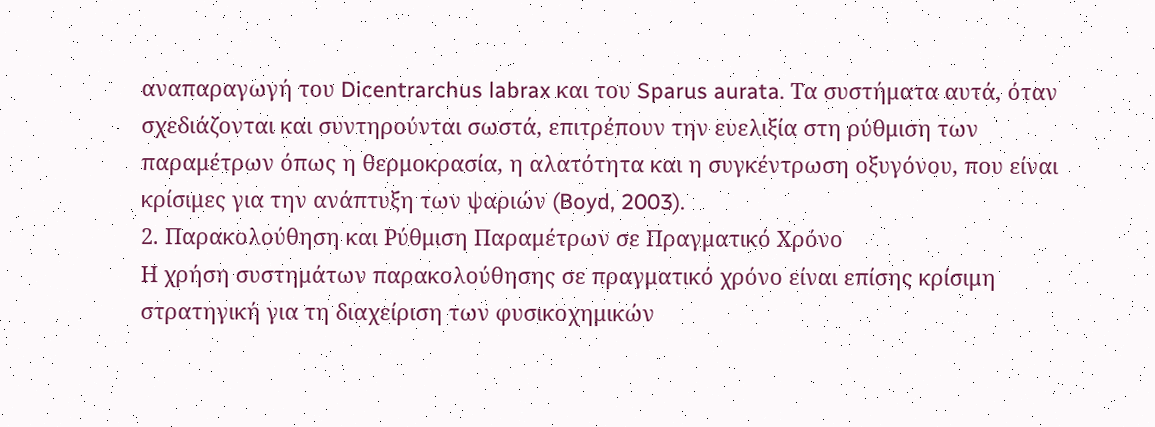αναπαραγωγή του Dicentrarchus labrax και του Sparus aurata. Τα συστήματα αυτά, όταν σχεδιάζονται και συντηρούνται σωστά, επιτρέπουν την ευελιξία στη ρύθμιση των παραμέτρων όπως η θερμοκρασία, η αλατότητα και η συγκέντρωση οξυγόνου, που είναι κρίσιμες για την ανάπτυξη των ψαριών (Boyd, 2003).
2. Παρακολούθηση και Ρύθμιση Παραμέτρων σε Πραγματικό Χρόνο
Η χρήση συστημάτων παρακολούθησης σε πραγματικό χρόνο είναι επίσης κρίσιμη στρατηγική για τη διαχείριση των φυσικοχημικών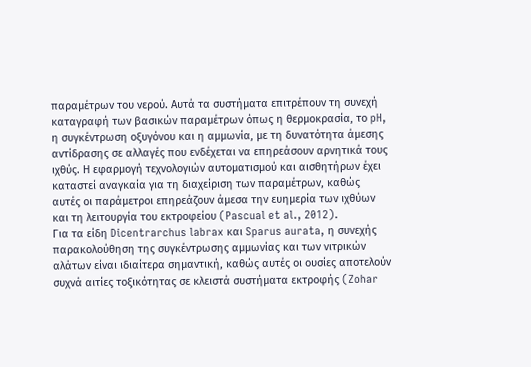παραμέτρων του νερού. Αυτά τα συστήματα επιτρέπουν τη συνεχή καταγραφή των βασικών παραμέτρων όπως η θερμοκρασία, το pH, η συγκέντρωση οξυγόνου και η αμμωνία, με τη δυνατότητα άμεσης αντίδρασης σε αλλαγές που ενδέχεται να επηρεάσουν αρνητικά τους ιχθύς. Η εφαρμογή τεχνολογιών αυτοματισμού και αισθητήρων έχει καταστεί αναγκαία για τη διαχείριση των παραμέτρων, καθώς αυτές οι παράμετροι επηρεάζουν άμεσα την ευημερία των ιχθύων και τη λειτουργία του εκτροφείου (Pascual et al., 2012).
Για τα είδη Dicentrarchus labrax και Sparus aurata, η συνεχής παρακολούθηση της συγκέντρωσης αμμωνίας και των νιτρικών αλάτων είναι ιδιαίτερα σημαντική, καθώς αυτές οι ουσίες αποτελούν συχνά αιτίες τοξικότητας σε κλειστά συστήματα εκτροφής (Zohar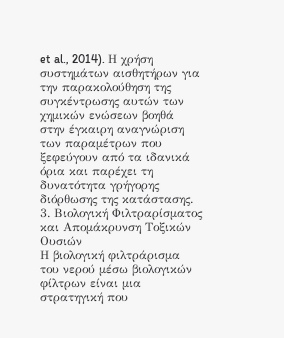et al., 2014). Η χρήση συστημάτων αισθητήρων για την παρακολούθηση της συγκέντρωσης αυτών των χημικών ενώσεων βοηθά στην έγκαιρη αναγνώριση των παραμέτρων που ξεφεύγουν από τα ιδανικά όρια και παρέχει τη δυνατότητα γρήγορης διόρθωσης της κατάστασης.
3. Βιολογική Φιλτραρίσματος και Απομάκρυνση Τοξικών Ουσιών
Η βιολογική φιλτράρισμα του νερού μέσω βιολογικών φίλτρων είναι μια στρατηγική που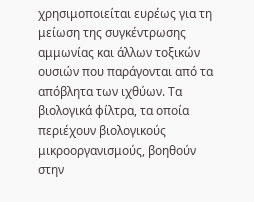χρησιμοποιείται ευρέως για τη μείωση της συγκέντρωσης αμμωνίας και άλλων τοξικών ουσιών που παράγονται από τα απόβλητα των ιχθύων. Τα βιολογικά φίλτρα, τα οποία περιέχουν βιολογικούς μικροοργανισμούς, βοηθούν στην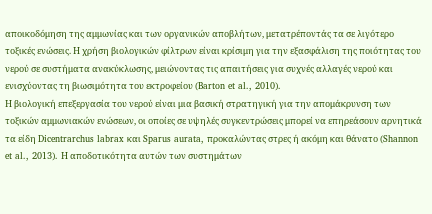αποικοδόμηση της αμμωνίας και των οργανικών αποβλήτων, μετατρέποντάς τα σε λιγότερο τοξικές ενώσεις. Η χρήση βιολογικών φίλτρων είναι κρίσιμη για την εξασφάλιση της ποιότητας του νερού σε συστήματα ανακύκλωσης, μειώνοντας τις απαιτήσεις για συχνές αλλαγές νερού και ενισχύοντας τη βιωσιμότητα του εκτροφείου (Barton et al., 2010).
Η βιολογική επεξεργασία του νερού είναι μια βασική στρατηγική για την απομάκρυνση των τοξικών αμμωνιακών ενώσεων, οι οποίες σε υψηλές συγκεντρώσεις μπορεί να επηρεάσουν αρνητικά τα είδη Dicentrarchus labrax και Sparus aurata, προκαλώντας στρες ή ακόμη και θάνατο (Shannon et al., 2013). Η αποδοτικότητα αυτών των συστημάτων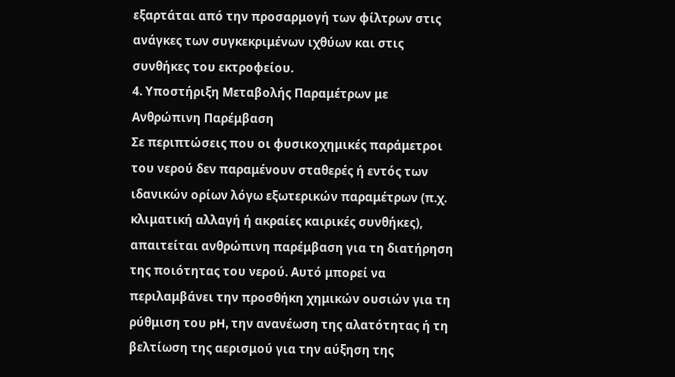εξαρτάται από την προσαρμογή των φίλτρων στις ανάγκες των συγκεκριμένων ιχθύων και στις συνθήκες του εκτροφείου.
4. Υποστήριξη Μεταβολής Παραμέτρων με Ανθρώπινη Παρέμβαση
Σε περιπτώσεις που οι φυσικοχημικές παράμετροι του νερού δεν παραμένουν σταθερές ή εντός των ιδανικών ορίων λόγω εξωτερικών παραμέτρων (π.χ. κλιματική αλλαγή ή ακραίες καιρικές συνθήκες), απαιτείται ανθρώπινη παρέμβαση για τη διατήρηση της ποιότητας του νερού. Αυτό μπορεί να περιλαμβάνει την προσθήκη χημικών ουσιών για τη ρύθμιση του pH, την ανανέωση της αλατότητας ή τη βελτίωση της αερισμού για την αύξηση της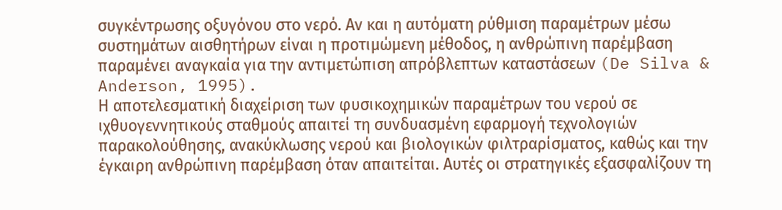συγκέντρωσης οξυγόνου στο νερό. Αν και η αυτόματη ρύθμιση παραμέτρων μέσω συστημάτων αισθητήρων είναι η προτιμώμενη μέθοδος, η ανθρώπινη παρέμβαση παραμένει αναγκαία για την αντιμετώπιση απρόβλεπτων καταστάσεων (De Silva & Anderson, 1995).
Η αποτελεσματική διαχείριση των φυσικοχημικών παραμέτρων του νερού σε ιχθυογεννητικούς σταθμούς απαιτεί τη συνδυασμένη εφαρμογή τεχνολογιών παρακολούθησης, ανακύκλωσης νερού και βιολογικών φιλτραρίσματος, καθώς και την έγκαιρη ανθρώπινη παρέμβαση όταν απαιτείται. Αυτές οι στρατηγικές εξασφαλίζουν τη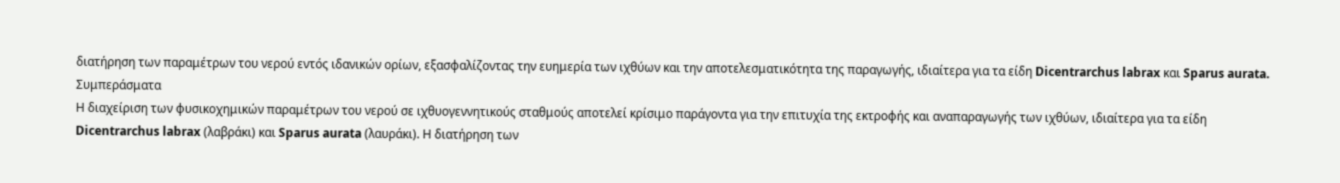διατήρηση των παραμέτρων του νερού εντός ιδανικών ορίων, εξασφαλίζοντας την ευημερία των ιχθύων και την αποτελεσματικότητα της παραγωγής, ιδιαίτερα για τα είδη Dicentrarchus labrax και Sparus aurata.
Συμπεράσματα
Η διαχείριση των φυσικοχημικών παραμέτρων του νερού σε ιχθυογεννητικούς σταθμούς αποτελεί κρίσιμο παράγοντα για την επιτυχία της εκτροφής και αναπαραγωγής των ιχθύων, ιδιαίτερα για τα είδη Dicentrarchus labrax (λαβράκι) και Sparus aurata (λαυράκι). Η διατήρηση των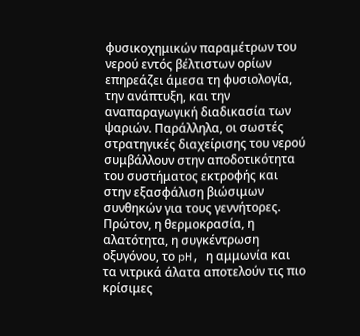φυσικοχημικών παραμέτρων του νερού εντός βέλτιστων ορίων επηρεάζει άμεσα τη φυσιολογία, την ανάπτυξη, και την αναπαραγωγική διαδικασία των ψαριών. Παράλληλα, οι σωστές στρατηγικές διαχείρισης του νερού συμβάλλουν στην αποδοτικότητα του συστήματος εκτροφής και στην εξασφάλιση βιώσιμων συνθηκών για τους γεννήτορες.
Πρώτον, η θερμοκρασία, η αλατότητα, η συγκέντρωση οξυγόνου, το pH, η αμμωνία και τα νιτρικά άλατα αποτελούν τις πιο κρίσιμες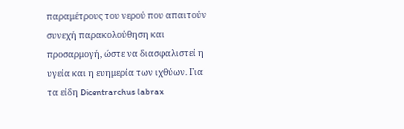παραμέτρους του νερού που απαιτούν συνεχή παρακολούθηση και προσαρμογή, ώστε να διασφαλιστεί η υγεία και η ευημερία των ιχθύων. Για τα είδη Dicentrarchus labrax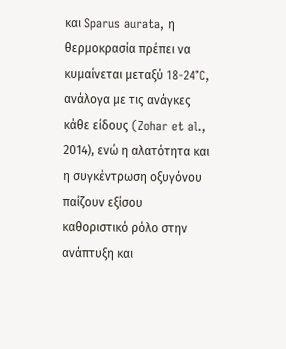και Sparus aurata, η θερμοκρασία πρέπει να κυμαίνεται μεταξύ 18-24°C, ανάλογα με τις ανάγκες κάθε είδους (Zohar et al., 2014), ενώ η αλατότητα και η συγκέντρωση οξυγόνου παίζουν εξίσου καθοριστικό ρόλο στην ανάπτυξη και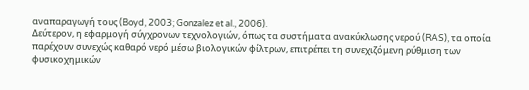αναπαραγωγή τους (Boyd, 2003; Gonzalez et al., 2006).
Δεύτερον, η εφαρμογή σύγχρονων τεχνολογιών, όπως τα συστήματα ανακύκλωσης νερού (RAS), τα οποία παρέχουν συνεχώς καθαρό νερό μέσω βιολογικών φίλτρων, επιτρέπει τη συνεχιζόμενη ρύθμιση των φυσικοχημικών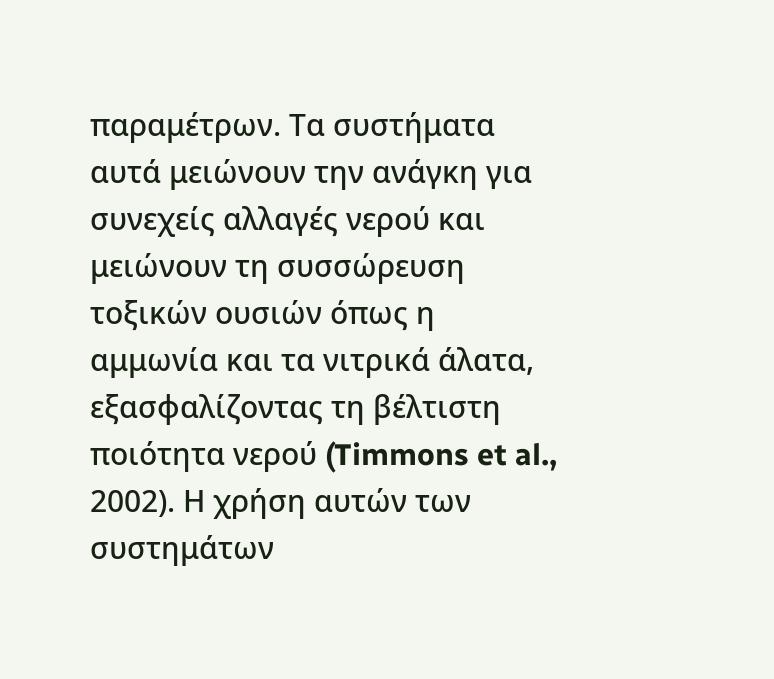παραμέτρων. Τα συστήματα αυτά μειώνουν την ανάγκη για συνεχείς αλλαγές νερού και μειώνουν τη συσσώρευση τοξικών ουσιών όπως η αμμωνία και τα νιτρικά άλατα, εξασφαλίζοντας τη βέλτιστη ποιότητα νερού (Timmons et al., 2002). Η χρήση αυτών των συστημάτων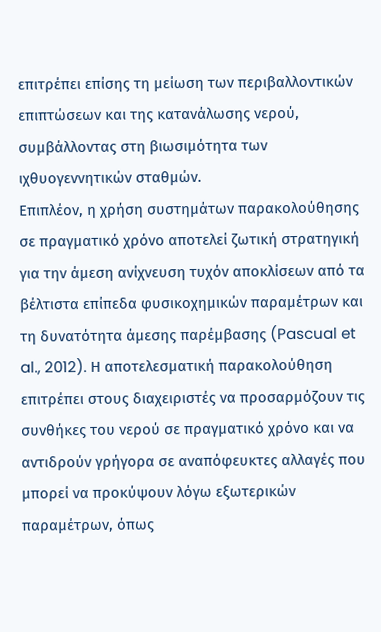επιτρέπει επίσης τη μείωση των περιβαλλοντικών επιπτώσεων και της κατανάλωσης νερού, συμβάλλοντας στη βιωσιμότητα των ιχθυογεννητικών σταθμών.
Επιπλέον, η χρήση συστημάτων παρακολούθησης σε πραγματικό χρόνο αποτελεί ζωτική στρατηγική για την άμεση ανίχνευση τυχόν αποκλίσεων από τα βέλτιστα επίπεδα φυσικοχημικών παραμέτρων και τη δυνατότητα άμεσης παρέμβασης (Pascual et al., 2012). Η αποτελεσματική παρακολούθηση επιτρέπει στους διαχειριστές να προσαρμόζουν τις συνθήκες του νερού σε πραγματικό χρόνο και να αντιδρούν γρήγορα σε αναπόφευκτες αλλαγές που μπορεί να προκύψουν λόγω εξωτερικών παραμέτρων, όπως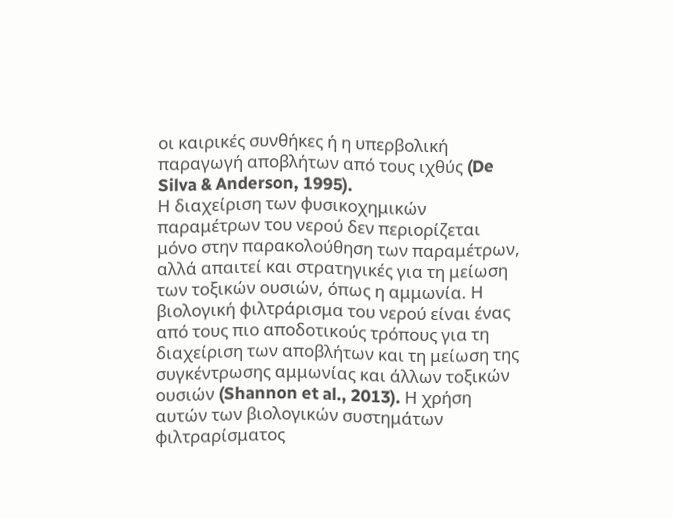οι καιρικές συνθήκες ή η υπερβολική παραγωγή αποβλήτων από τους ιχθύς (De Silva & Anderson, 1995).
Η διαχείριση των φυσικοχημικών παραμέτρων του νερού δεν περιορίζεται μόνο στην παρακολούθηση των παραμέτρων, αλλά απαιτεί και στρατηγικές για τη μείωση των τοξικών ουσιών, όπως η αμμωνία. Η βιολογική φιλτράρισμα του νερού είναι ένας από τους πιο αποδοτικούς τρόπους για τη διαχείριση των αποβλήτων και τη μείωση της συγκέντρωσης αμμωνίας και άλλων τοξικών ουσιών (Shannon et al., 2013). Η χρήση αυτών των βιολογικών συστημάτων φιλτραρίσματος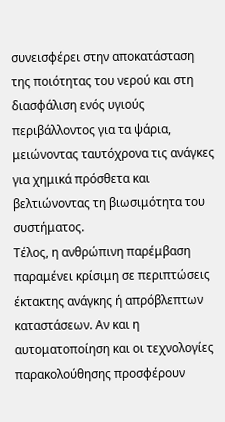συνεισφέρει στην αποκατάσταση της ποιότητας του νερού και στη διασφάλιση ενός υγιούς περιβάλλοντος για τα ψάρια, μειώνοντας ταυτόχρονα τις ανάγκες για χημικά πρόσθετα και βελτιώνοντας τη βιωσιμότητα του συστήματος.
Τέλος, η ανθρώπινη παρέμβαση παραμένει κρίσιμη σε περιπτώσεις έκτακτης ανάγκης ή απρόβλεπτων καταστάσεων. Αν και η αυτοματοποίηση και οι τεχνολογίες παρακολούθησης προσφέρουν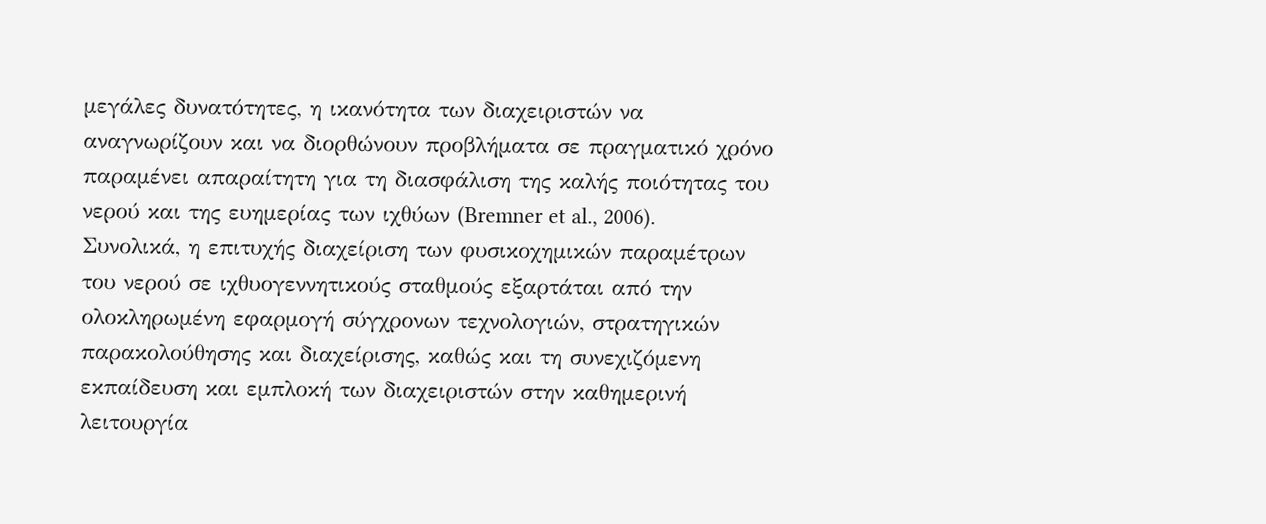μεγάλες δυνατότητες, η ικανότητα των διαχειριστών να αναγνωρίζουν και να διορθώνουν προβλήματα σε πραγματικό χρόνο παραμένει απαραίτητη για τη διασφάλιση της καλής ποιότητας του νερού και της ευημερίας των ιχθύων (Bremner et al., 2006).
Συνολικά, η επιτυχής διαχείριση των φυσικοχημικών παραμέτρων του νερού σε ιχθυογεννητικούς σταθμούς εξαρτάται από την ολοκληρωμένη εφαρμογή σύγχρονων τεχνολογιών, στρατηγικών παρακολούθησης και διαχείρισης, καθώς και τη συνεχιζόμενη εκπαίδευση και εμπλοκή των διαχειριστών στην καθημερινή λειτουργία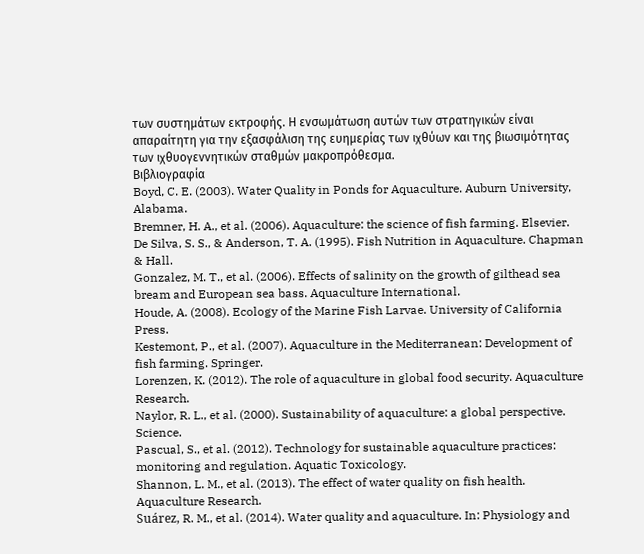των συστημάτων εκτροφής. Η ενσωμάτωση αυτών των στρατηγικών είναι απαραίτητη για την εξασφάλιση της ευημερίας των ιχθύων και της βιωσιμότητας των ιχθυογεννητικών σταθμών μακροπρόθεσμα.
Βιβλιογραφία
Boyd, C. E. (2003). Water Quality in Ponds for Aquaculture. Auburn University, Alabama.
Bremner, H. A., et al. (2006). Aquaculture: the science of fish farming. Elsevier.
De Silva, S. S., & Anderson, T. A. (1995). Fish Nutrition in Aquaculture. Chapman & Hall.
Gonzalez, M. T., et al. (2006). Effects of salinity on the growth of gilthead sea bream and European sea bass. Aquaculture International.
Houde, A. (2008). Ecology of the Marine Fish Larvae. University of California Press.
Kestemont, P., et al. (2007). Aquaculture in the Mediterranean: Development of fish farming. Springer.
Lorenzen, K. (2012). The role of aquaculture in global food security. Aquaculture Research.
Naylor, R. L., et al. (2000). Sustainability of aquaculture: a global perspective. Science.
Pascual, S., et al. (2012). Technology for sustainable aquaculture practices: monitoring and regulation. Aquatic Toxicology.
Shannon, L. M., et al. (2013). The effect of water quality on fish health. Aquaculture Research.
Suárez, R. M., et al. (2014). Water quality and aquaculture. In: Physiology and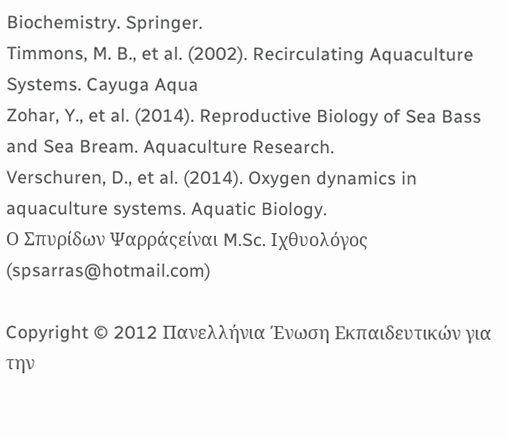Biochemistry. Springer.
Timmons, M. B., et al. (2002). Recirculating Aquaculture Systems. Cayuga Aqua
Zohar, Y., et al. (2014). Reproductive Biology of Sea Bass and Sea Bream. Aquaculture Research.
Verschuren, D., et al. (2014). Oxygen dynamics in aquaculture systems. Aquatic Biology.
Ο Σπυρίδων Ψαρράςείναι M.Sc. Ιχθυολόγος (spsarras@hotmail.com)

Copyright © 2012 Πανελλήνια Ένωση Εκπαιδευτικών για την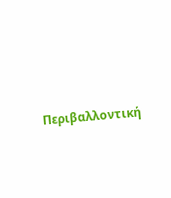Περιβαλλοντική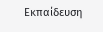Εκπαίδευση